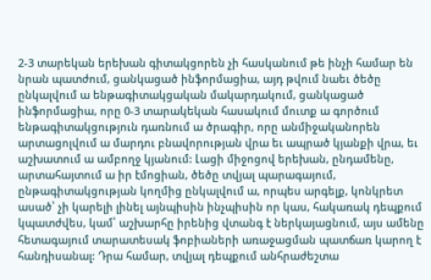2-3 տարեկան երեխան գիտակցորեն չի հասկանում թե ինչի համար են նրան պատժում, ցանկացած ինֆորմացիա, այդ թվում նաեւ ծեծը ընկալվում ա ենթագիտակցական մակարդակում, ցանկացած ինֆորմացիա, որը 0-3 տարակեկան հասակում մուտք ա գործում ենթագիտակցություն դառնում ա ծրագիր, որը անմիջականորեն արտացոլվում ա մարդու բնավորության վրա եւ ապրած կյանքի վրա, եւ աշխատում ա ամբողջ կյանում: Լացի միջոցով երեխան, ընդամենը, արտահայտում ա իր էմոցիան, ծեծը տվյալ պարագայում, ընթագիտակցության կողմից ընկալվում ա, որպես արգելք, կոնկրետ ասած՝ չի կարելի լինել այնպիսին ինչպիսին որ կաս, հակառակ դեպքում կպատժվես, կամ՝ աշխարհը իրենից վտանգ է ներկայացնում, այս ամենը հետագայում տարատեսակ ֆոբիաների առաջացման պատճառ կարող է հանդիսանալ: Դրա համար, տվյալ դեպքում անհրաժեշտա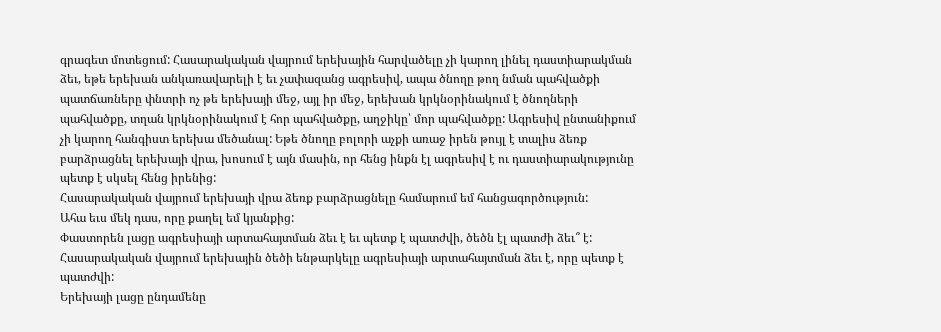գրագետ մոտեցում: Հասարակական վայրում երեխային հարվածելը չի կարող լինել դաստիարակման ձեւ, եթե երեխան անկառավարելի է եւ չափազանց ագրեսիվ, ապա ծնողը թող նման պահվածքի պատճառները փնտրի ոչ թե երեխայի մեջ, այլ իր մեջ, երեխան կրկնօրինակում է ծնողների պահվածքը, տղան կրկնօրինակում է հոր պահվածքը, աղջիկը՝ մոր պահվածքը: Ագրեսիվ ընտանիքում չի կարող հանգիստ երեխա մեծանալ: Եթե ծնողը բոլորի աչքի առաջ իրեն թույլ է տալիս ձեռք բարձրացնել երեխայի վրա, խոսում է այն մասին, որ հենց ինքն էլ ագրեսիվ է ու դաստիարակությունը պետք է սկսել հենց իրենից:
Հասարակական վայրում երեխայի վրա ձեռք բարձրացնելը համարում եմ հանցագործություն:
Ահա եւս մեկ դաս, որը քաղել եմ կյանքից:
Փաստորեն լացը ագրեսիայի արտահայտման ձեւ է եւ պետք է պատժվի, ծեծն էլ պատժի ձեւ՞ է:
Հասարակական վայրում երեխային ծեծի ենթարկելը ագրեսիայի արտահայտման ձեւ է, որը պետք է պատժվի:
Երեխայի լացը ընդամենը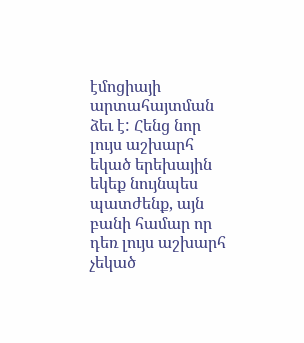էմոցիայի արտահայտման ձեւ է: Հենց նոր լույս աշխարհ եկած երեխային եկեք նույնպես պատժենք, այն բանի համար որ դեռ լույս աշխարհ չեկած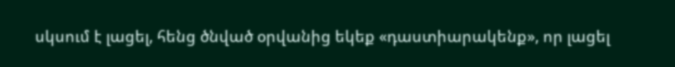սկսում է լացել, հենց ծնված օրվանից եկեք «դաստիարակենք», որ լացել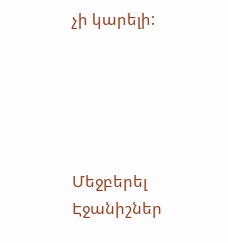չի կարելի:





Մեջբերել
Էջանիշներ